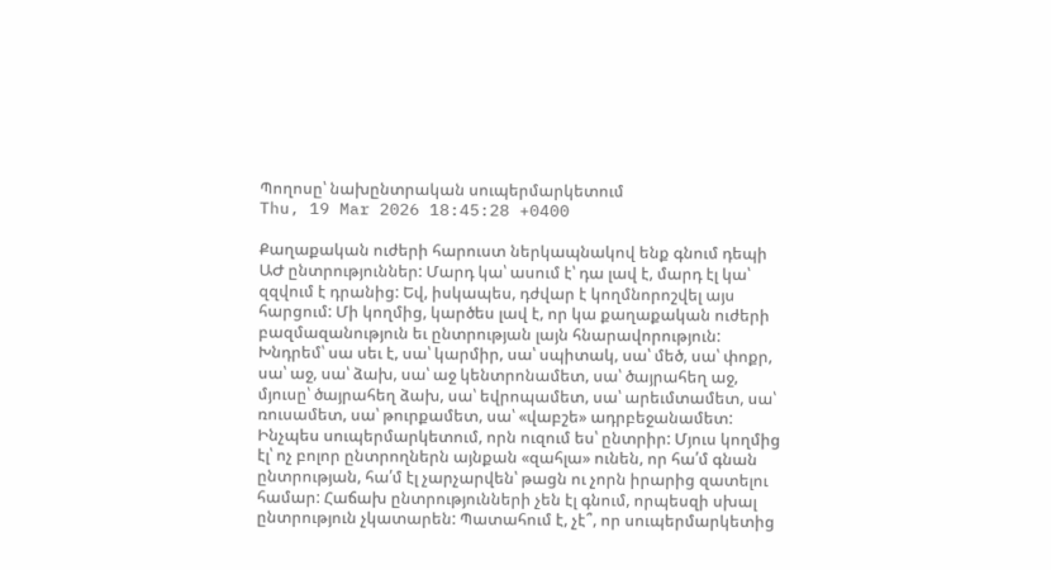Պողոսը՝ նախընտրական սուպերմարկետում
Thu, 19 Mar 2026 18:45:28 +0400

Քաղաքական ուժերի հարուստ ներկապնակով ենք գնում դեպի ԱԺ ընտրություններ: Մարդ կա՝ ասում է՝ դա լավ է, մարդ էլ կա՝ զզվում է դրանից: Եվ, իսկապես, դժվար է կողմնորոշվել այս հարցում: Մի կողմից, կարծես լավ է, որ կա քաղաքական ուժերի բազմազանություն եւ ընտրության լայն հնարավորություն: Խնդրեմ՝ սա սեւ է, սա՝ կարմիր, սա՝ սպիտակ, սա՝ մեծ, սա՝ փոքր, սա՝ աջ, սա՝ ձախ, սա՝ աջ կենտրոնամետ, սա՝ ծայրահեղ աջ, մյուսը՝ ծայրահեղ ձախ, սա՝ եվրոպամետ, սա՝ արեւմտամետ, սա՝ ռուսամետ, սա՝ թուրքամետ, սա՝ «վաբշե» ադրբեջանամետ: Ինչպես սուպերմարկետում, որն ուզում ես՝ ընտրիր: Մյուս կողմից էլ՝ ոչ բոլոր ընտրողներն այնքան «զահլա» ունեն, որ հա՛մ գնան ընտրության, հա՛մ էլ չարչարվեն՝ թացն ու չորն իրարից զատելու համար: Հաճախ ընտրությունների չեն էլ գնում, որպեսզի սխալ ընտրություն չկատարեն: Պատահում է, չէ՞, որ սուպերմարկետից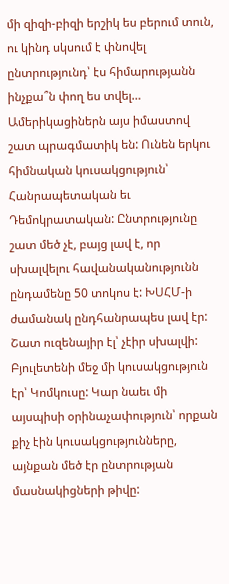մի զիզի-բիզի երշիկ ես բերում տուն, ու կինդ սկսում է փնովել ընտրությունդ՝ էս հիմարությանն ինչքա՞ն փող ես տվել…
Ամերիկացիներն այս իմաստով շատ պրագմատիկ են: Ունեն երկու հիմնական կուսակցություն՝ Հանրապետական եւ Դեմոկրատական: Ընտրությունը շատ մեծ չէ, բայց լավ է, որ սխալվելու հավանականությունն ընդամենը 50 տոկոս է: ԽՍՀՄ-ի ժամանակ ընդհանրապես լավ էր: Շատ ուզենայիր էլ՝ չէիր սխալվի: Բյուլետենի մեջ մի կուսակցություն էր՝ Կոմկուսը: Կար նաեւ մի այսպիսի օրինաչափություն՝ որքան քիչ էին կուսակցությունները, այնքան մեծ էր ընտրության մասնակիցների թիվը: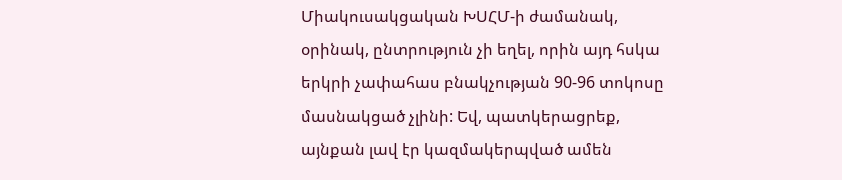Միակուսակցական ԽՍՀՄ-ի ժամանակ, օրինակ, ընտրություն չի եղել, որին այդ հսկա երկրի չափահաս բնակչության 90-96 տոկոսը մասնակցած չլինի: Եվ, պատկերացրեք, այնքան լավ էր կազմակերպված ամեն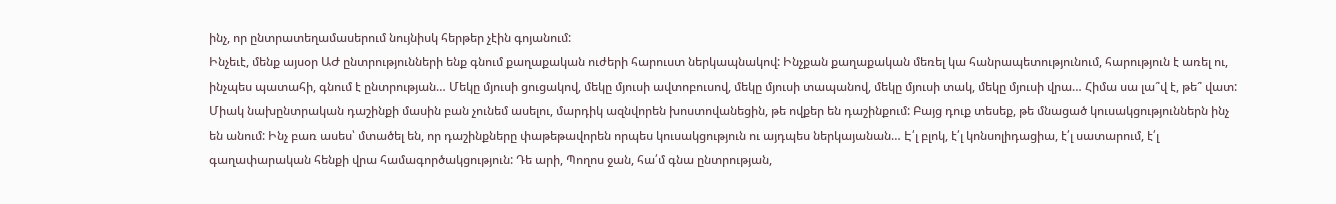ինչ, որ ընտրատեղամասերում նույնիսկ հերթեր չէին գոյանում:
Ինչեւէ, մենք այսօր ԱԺ ընտրությունների ենք գնում քաղաքական ուժերի հարուստ ներկապնակով: Ինչքան քաղաքական մեռել կա հանրապետությունում, հարություն է առել ու, ինչպես պատահի, գնում է ընտրության… Մեկը մյուսի ցուցակով, մեկը մյուսի ավտոբուսով, մեկը մյուսի տապանով, մեկը մյուսի տակ, մեկը մյուսի վրա… Հիմա սա լա՞վ է, թե՞ վատ: Միակ նախընտրական դաշինքի մասին բան չունեմ ասելու, մարդիկ ազնվորեն խոստովանեցին, թե ովքեր են դաշինքում: Բայց դուք տեսեք, թե մնացած կուսակցություններն ինչ են անում: Ինչ բառ ասես՝ մտածել են, որ դաշինքները փաթեթավորեն որպես կուսակցություն ու այդպես ներկայանան… Է՛լ բլոկ, է՛լ կոնսոլիդացիա, է՛լ սատարում, է՛լ գաղափարական հենքի վրա համագործակցություն: Դե արի, Պողոս ջան, հա՛մ գնա ընտրության,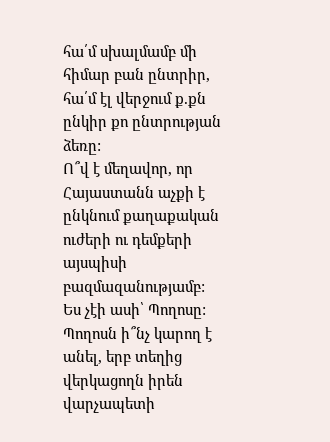հա՛մ սխալմամբ մի հիմար բան ընտրիր, հա՛մ էլ վերջում ք.քն ընկիր քո ընտրության ձեռը:
Ո՞վ է մեղավոր, որ Հայաստանն աչքի է ընկնում քաղաքական ուժերի ու դեմքերի այսպիսի բազմազանությամբ: Ես չէի ասի՝ Պողոսը:
Պողոսն ի՞նչ կարող է անել, երբ տեղից վերկացողն իրեն վարչապետի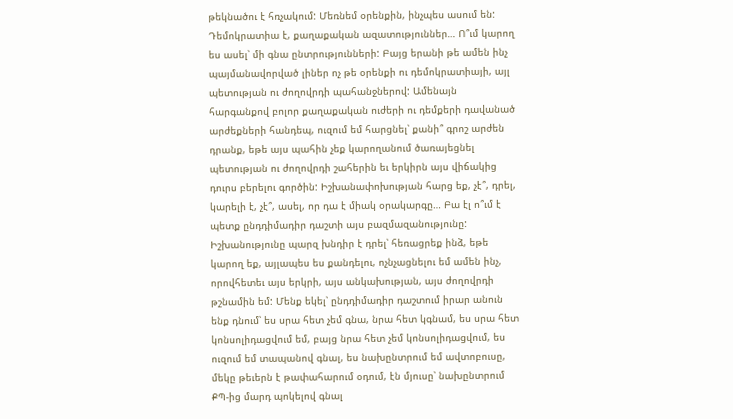թեկնածու է հռչակում: Մեռնեմ օրենքին, ինչպես ասում են: Դեմոկրատիա է, քաղաքական ազատություններ… Ո՞ւմ կարող ես ասել՝ մի գնա ընտրությունների: Բայց երանի թե ամեն ինչ պայմանավորված լիներ ոչ թե օրենքի ու դեմոկրատիայի, այլ պետության ու ժողովրդի պահանջներով: Ամենայն հարգանքով բոլոր քաղաքական ուժերի ու դեմքերի դավանած արժեքների հանդեպ, ուզում եմ հարցնել՝ քանի՞ գրոշ արժեն դրանք, եթե այս պահին չեք կարողանում ծառայեցնել պետության ու ժողովրդի շահերին եւ երկիրն այս վիճակից դուրս բերելու գործին: Իշխանափոխության հարց եք, չէ՞, դրել, կարելի է, չէ՞, ասել, որ դա է միակ օրակարգը… Բա էլ ո՞ւմ է պետք ընդդիմադիր դաշտի այս բազմազանությունը:
Իշխանությունը պարզ խնդիր է դրել՝ հեռացրեք ինձ, եթե կարող եք, այլապես ես քանդելու, ոչնչացնելու եմ ամեն ինչ, որովհետեւ այս երկրի, այս անկախության, այս ժողովրդի թշնամին եմ: Մենք եկել՝ ընդդիմադիր դաշտում իրար անուն ենք դնում՝ ես սրա հետ չեմ գնա, նրա հետ կգնամ, ես սրա հետ կոնսոլիդացվում եմ, բայց նրա հետ չեմ կոնսոլիդացվում, ես ուզում եմ տապանով գնալ, ես նախընտրում եմ ավտոբուսը, մեկը թեւերն է թափահարում օդում, էն մյուսը՝ նախընտրում ՔՊ-ից մարդ պոկելով գնալ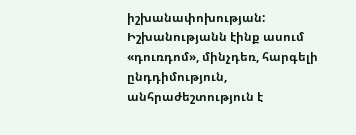իշխանափոխության: Իշխանությանն էինք ասում «դուռդոմ», մինչդեռ, հարգելի ընդդիմություն, անհրաժեշտություն է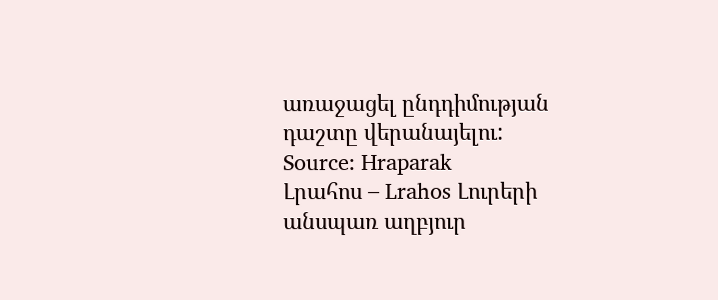առաջացել ընդդիմության դաշտը վերանայելու:
Source: Hraparak
Լրահոս – Lrahos Լուրերի անսպառ աղբյուր